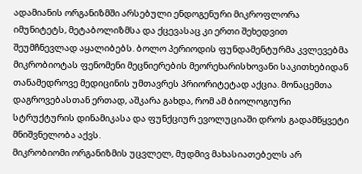ადამიანის ორგანიზმში არსებული ენდოგენური მიკროფლორა იმუნიტეტს, მეტაბოლიზმსა და ქცევასაც კი ერთი შეხედვით შეუმჩნევლად აყალიბებს. ბოლო პერიოდის ფუნდამენტურმა კვლევებმა მიკრობიოტას ფენომენი მეცნიერების მეორეხარისხოვანი საკითხებიდან თანამედროვე მედიცინის უმთავრეს პრიორიტეტად აქცია. მონაცემთა დაგროვებასთან ერთად, აშკარა გახდა, რომ ამ ბიოლოგიური სტრუქტურის დინამიკასა და ფუნქციურ ევოლუციაში დროს გადამწყვეტი მნიშვნელობა აქვს.
მიკრობიომი ორგანიზმის უცვლელ, მუდმივ მახასიათებელს არ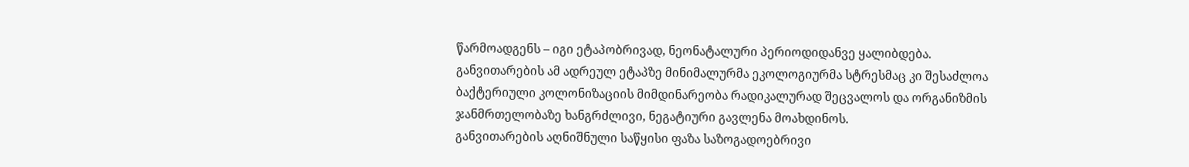წარმოადგენს – იგი ეტაპობრივად, ნეონატალური პერიოდიდანვე ყალიბდება. განვითარების ამ ადრეულ ეტაპზე მინიმალურმა ეკოლოგიურმა სტრესმაც კი შესაძლოა ბაქტერიული კოლონიზაციის მიმდინარეობა რადიკალურად შეცვალოს და ორგანიზმის ჯანმრთელობაზე ხანგრძლივი, ნეგატიური გავლენა მოახდინოს.
განვითარების აღნიშნული საწყისი ფაზა საზოგადოებრივი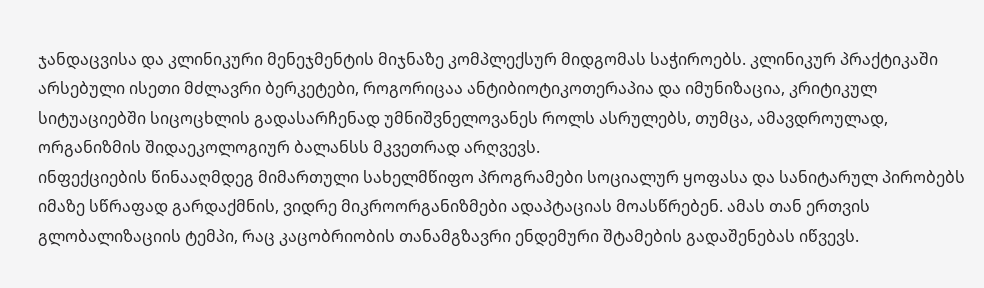ჯანდაცვისა და კლინიკური მენეჯმენტის მიჯნაზე კომპლექსურ მიდგომას საჭიროებს. კლინიკურ პრაქტიკაში არსებული ისეთი მძლავრი ბერკეტები, როგორიცაა ანტიბიოტიკოთერაპია და იმუნიზაცია, კრიტიკულ სიტუაციებში სიცოცხლის გადასარჩენად უმნიშვნელოვანეს როლს ასრულებს, თუმცა, ამავდროულად, ორგანიზმის შიდაეკოლოგიურ ბალანსს მკვეთრად არღვევს.
ინფექციების წინააღმდეგ მიმართული სახელმწიფო პროგრამები სოციალურ ყოფასა და სანიტარულ პირობებს იმაზე სწრაფად გარდაქმნის, ვიდრე მიკროორგანიზმები ადაპტაციას მოასწრებენ. ამას თან ერთვის გლობალიზაციის ტემპი, რაც კაცობრიობის თანამგზავრი ენდემური შტამების გადაშენებას იწვევს.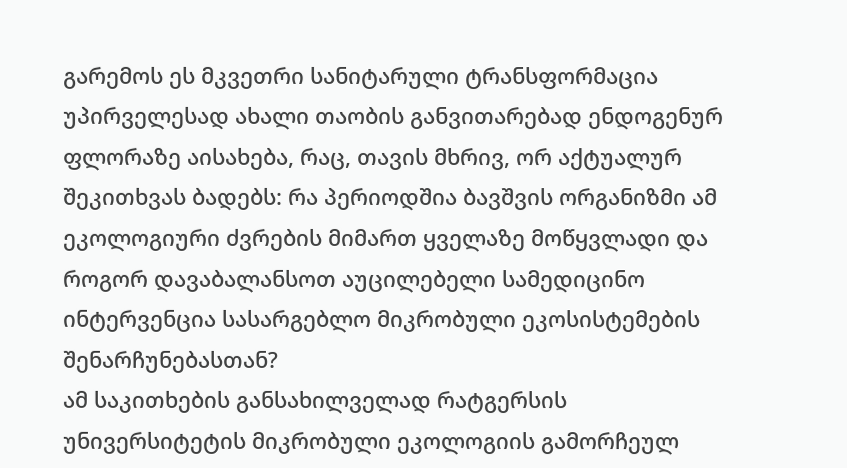გარემოს ეს მკვეთრი სანიტარული ტრანსფორმაცია უპირველესად ახალი თაობის განვითარებად ენდოგენურ ფლორაზე აისახება, რაც, თავის მხრივ, ორ აქტუალურ შეკითხვას ბადებს: რა პერიოდშია ბავშვის ორგანიზმი ამ ეკოლოგიური ძვრების მიმართ ყველაზე მოწყვლადი და როგორ დავაბალანსოთ აუცილებელი სამედიცინო ინტერვენცია სასარგებლო მიკრობული ეკოსისტემების შენარჩუნებასთან?
ამ საკითხების განსახილველად რატგერსის უნივერსიტეტის მიკრობული ეკოლოგიის გამორჩეულ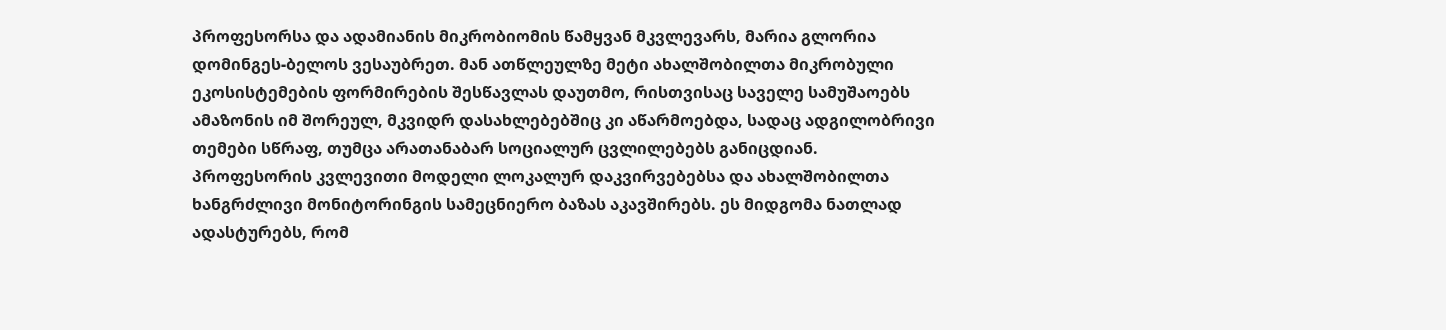პროფესორსა და ადამიანის მიკრობიომის წამყვან მკვლევარს, მარია გლორია დომინგეს-ბელოს ვესაუბრეთ. მან ათწლეულზე მეტი ახალშობილთა მიკრობული ეკოსისტემების ფორმირების შესწავლას დაუთმო, რისთვისაც საველე სამუშაოებს ამაზონის იმ შორეულ, მკვიდრ დასახლებებშიც კი აწარმოებდა, სადაც ადგილობრივი თემები სწრაფ, თუმცა არათანაბარ სოციალურ ცვლილებებს განიცდიან.
პროფესორის კვლევითი მოდელი ლოკალურ დაკვირვებებსა და ახალშობილთა ხანგრძლივი მონიტორინგის სამეცნიერო ბაზას აკავშირებს. ეს მიდგომა ნათლად ადასტურებს, რომ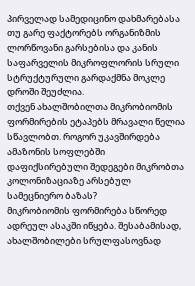პირველად სამედიცინო დახმარებასა თუ გარე ფაქტორებს ორგანიზმის ლორწოვანი გარსებისა და კანის საფარველის მიკროფლორის სრული სტრუქტურული გარდაქმნა მოკლე დროში შეუძლია.
თქვენ ახალშობილთა მიკრობიომის ფორმირების ეტაპებს მრავალი წელია სწავლობთ. როგორ უკავშირდება ამაზონის სოფლებში დაფიქსირებული შედეგები მიკრობთა კოლონიზაციაზე არსებულ სამეცნიერო ბაზას?
მიკრობიომის ფორმირება სწორედ ადრეულ ასაკში იწყება. შესაბამისად, ახალშობილები სრულფასოვნად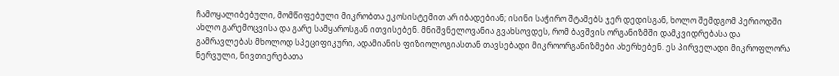ჩამოყალიბებული, მომწიფებული მიკრობთა ეკოსისტემით არ იბადებიან; ისინი საჭირო შტამებს ჯერ დედისგან, ხოლო შემდგომ პერიოდში ახლო გარემოცვისა და გარე სამყაროსგან ითვისებენ. მნიშვნელოვანია გვახსოვდეს, რომ ბავშვის ორგანიზმში დამკვიდრებასა და გამრავლებას მხოლოდ სპეციფიკური, ადამიანის ფიზიოლოგიასთან თავსებადი მიკროორგანიზმები ახერხებენ. ეს პირველადი მიკროფლორა ნერვული, ნივთიერებათა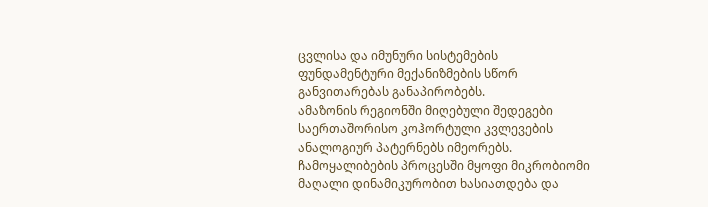ცვლისა და იმუნური სისტემების ფუნდამენტური მექანიზმების სწორ განვითარებას განაპირობებს.
ამაზონის რეგიონში მიღებული შედეგები საერთაშორისო კოჰორტული კვლევების ანალოგიურ პატერნებს იმეორებს. ჩამოყალიბების პროცესში მყოფი მიკრობიომი მაღალი დინამიკურობით ხასიათდება და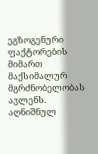ეგზოგენური ფაქტორების მიმართ მაქსიმალურ მგრძნობელობას ავლენს. აღნიშნულ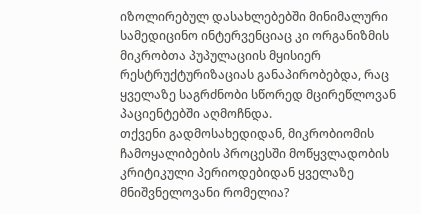იზოლირებულ დასახლებებში მინიმალური სამედიცინო ინტერვენციაც კი ორგანიზმის მიკრობთა პუპულაციის მყისიერ რესტრუქტურიზაციას განაპირობებდა, რაც ყველაზე საგრძნობი სწორედ მცირეწლოვან პაციენტებში აღმოჩნდა.
თქვენი გადმოსახედიდან, მიკრობიომის ჩამოყალიბების პროცესში მოწყვლადობის კრიტიკული პერიოდებიდან ყველაზე მნიშვნელოვანი რომელია?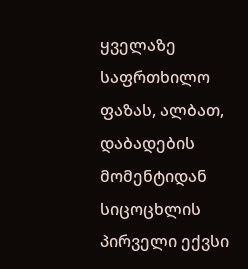ყველაზე საფრთხილო ფაზას, ალბათ, დაბადების მომენტიდან სიცოცხლის პირველი ექვსი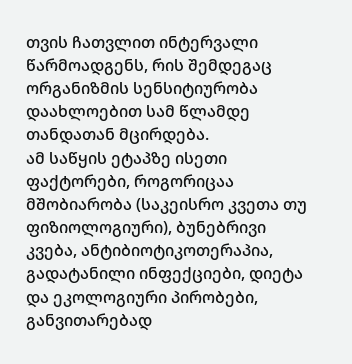თვის ჩათვლით ინტერვალი წარმოადგენს, რის შემდეგაც ორგანიზმის სენსიტიურობა დაახლოებით სამ წლამდე თანდათან მცირდება.
ამ საწყის ეტაპზე ისეთი ფაქტორები, როგორიცაა მშობიარობა (საკეისრო კვეთა თუ ფიზიოლოგიური), ბუნებრივი კვება, ანტიბიოტიკოთერაპია, გადატანილი ინფექციები, დიეტა და ეკოლოგიური პირობები, განვითარებად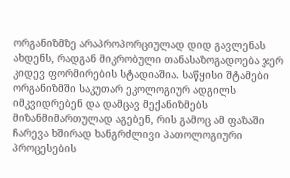ორგანიზმზე არაპროპორციულად დიდ გავლენას ახდენს, რადგან მიკრობული თანასაზოგადოება ჯერ კიდევ ფორმირების სტადიაშია. საწყისი შტამები ორგანიზმში საკუთარ ეკოლოგიურ ადგილს იმკვიდრებენ და დამცავ მექანიზმებს მიზანმიმართულად აგებენ, რის გამოც ამ ფაზაში ჩარევა ხშირად ხანგრძლივი პათოლოგიური პროცესების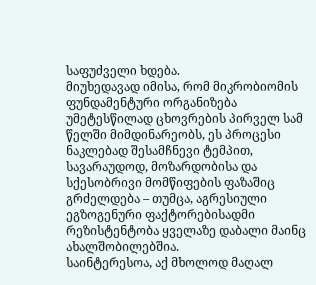საფუძველი ხდება.
მიუხედავად იმისა, რომ მიკრობიომის ფუნდამენტური ორგანიზება უმეტესწილად ცხოვრების პირველ სამ წელში მიმდინარეობს, ეს პროცესი ნაკლებად შესამჩნევი ტემპით, სავარაუდოდ, მოზარდობისა და სქესობრივი მომწიფების ფაზაშიც გრძელდება – თუმცა, აგრესიული ეგზოგენური ფაქტორებისადმი რეზისტენტობა ყველაზე დაბალი მაინც ახალშობილებშია.
საინტერესოა, აქ მხოლოდ მაღალ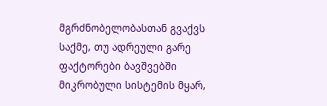მგრძნობელობასთან გვაქვს საქმე, თუ ადრეული გარე ფაქტორები ბავშვებში მიკრობული სისტემის მყარ,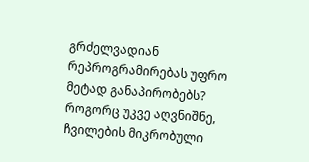გრძელვადიან რეპროგრამირებას უფრო მეტად განაპირობებს?
როგორც უკვე აღვნიშნე, ჩვილების მიკრობული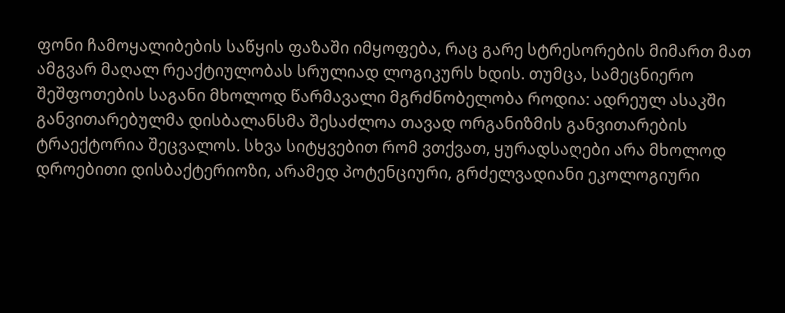ფონი ჩამოყალიბების საწყის ფაზაში იმყოფება, რაც გარე სტრესორების მიმართ მათ ამგვარ მაღალ რეაქტიულობას სრულიად ლოგიკურს ხდის. თუმცა, სამეცნიერო შეშფოთების საგანი მხოლოდ წარმავალი მგრძნობელობა როდია: ადრეულ ასაკში განვითარებულმა დისბალანსმა შესაძლოა თავად ორგანიზმის განვითარების ტრაექტორია შეცვალოს. სხვა სიტყვებით რომ ვთქვათ, ყურადსაღები არა მხოლოდ დროებითი დისბაქტერიოზი, არამედ პოტენციური, გრძელვადიანი ეკოლოგიური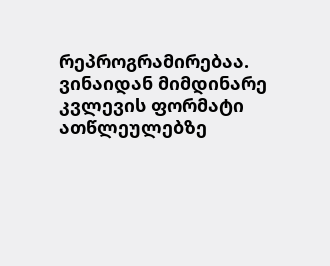რეპროგრამირებაა.
ვინაიდან მიმდინარე კვლევის ფორმატი ათწლეულებზე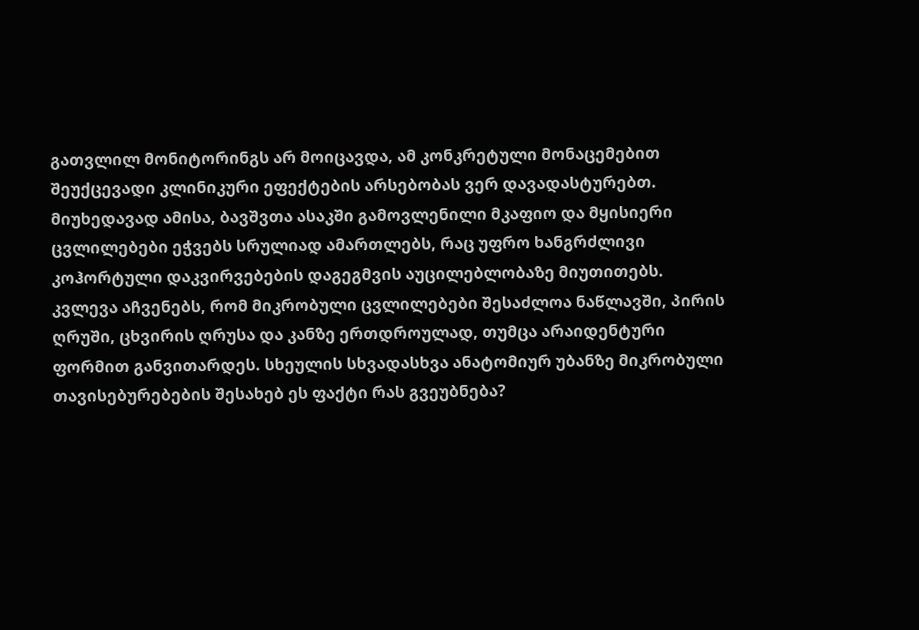გათვლილ მონიტორინგს არ მოიცავდა, ამ კონკრეტული მონაცემებით შეუქცევადი კლინიკური ეფექტების არსებობას ვერ დავადასტურებთ. მიუხედავად ამისა, ბავშვთა ასაკში გამოვლენილი მკაფიო და მყისიერი ცვლილებები ეჭვებს სრულიად ამართლებს, რაც უფრო ხანგრძლივი კოჰორტული დაკვირვებების დაგეგმვის აუცილებლობაზე მიუთითებს.
კვლევა აჩვენებს, რომ მიკრობული ცვლილებები შესაძლოა ნაწლავში, პირის ღრუში, ცხვირის ღრუსა და კანზე ერთდროულად, თუმცა არაიდენტური ფორმით განვითარდეს. სხეულის სხვადასხვა ანატომიურ უბანზე მიკრობული თავისებურებების შესახებ ეს ფაქტი რას გვეუბნება?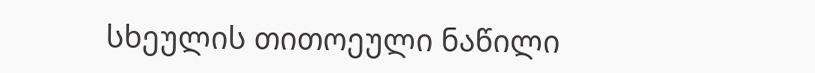სხეულის თითოეული ნაწილი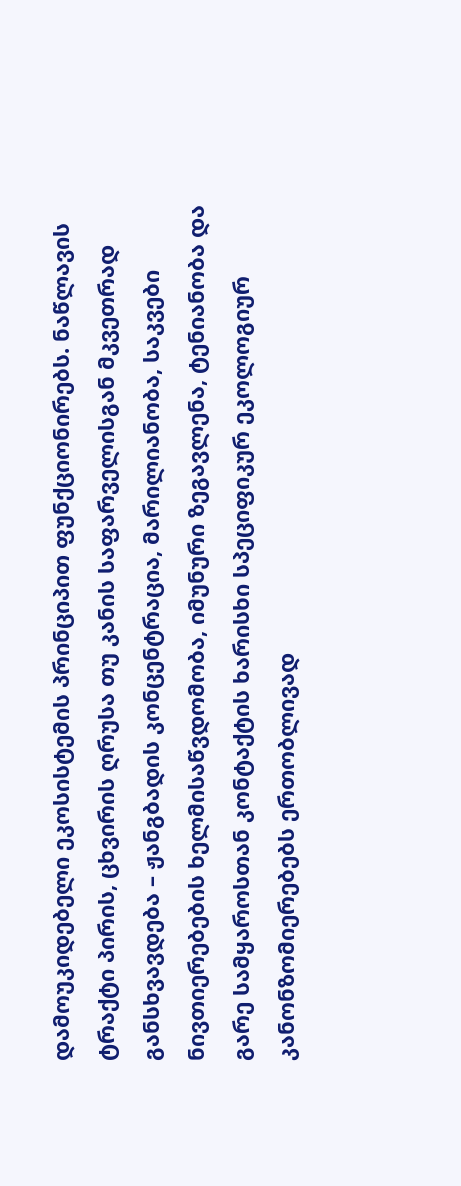დამოუკიდებელი ეკოსისტემის პრინციპით ფუნქციონირებს. ნაწლავის ტრაქტი პირის, ცხვირის ღრუსა თუ კანის საფარველისგან მკვეთრად განსხვავდება – ჟანგბადის კონცენტრაცია, მარილიანობა, საკვები ნივთიერებების ხელმისაწვდომობა, იმუნური ზეგავლენა, ტენიანობა და გარე სამყაროსთან კონტაქტის ხარისხი სპეციფიკურ ეკოლოგიურ კანონზომიერებებს ერთობლივად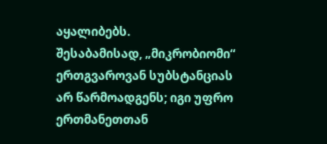აყალიბებს.
შესაბამისად, „მიკრობიომი“ ერთგვაროვან სუბსტანციას არ წარმოადგენს; იგი უფრო ერთმანეთთან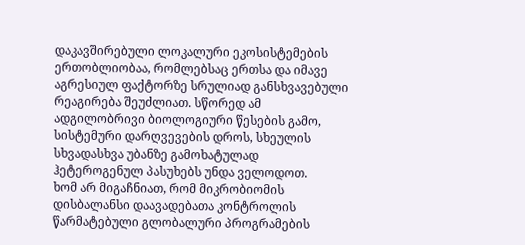დაკავშირებული ლოკალური ეკოსისტემების ერთობლიობაა, რომლებსაც ერთსა და იმავე აგრესიულ ფაქტორზე სრულიად განსხვავებული რეაგირება შეუძლიათ. სწორედ ამ ადგილობრივი ბიოლოგიური წესების გამო, სისტემური დარღვევების დროს, სხეულის სხვადასხვა უბანზე გამოხატულად ჰეტეროგენულ პასუხებს უნდა ველოდოთ.
ხომ არ მიგაჩნიათ, რომ მიკრობიომის დისბალანსი დაავადებათა კონტროლის წარმატებული გლობალური პროგრამების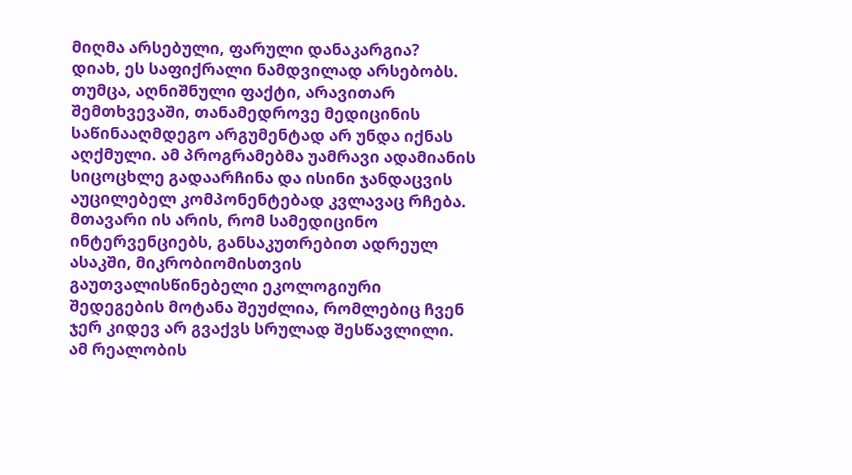მიღმა არსებული, ფარული დანაკარგია?
დიახ, ეს საფიქრალი ნამდვილად არსებობს. თუმცა, აღნიშნული ფაქტი, არავითარ შემთხვევაში, თანამედროვე მედიცინის საწინააღმდეგო არგუმენტად არ უნდა იქნას აღქმული. ამ პროგრამებმა უამრავი ადამიანის სიცოცხლე გადაარჩინა და ისინი ჯანდაცვის აუცილებელ კომპონენტებად კვლავაც რჩება.
მთავარი ის არის, რომ სამედიცინო ინტერვენციებს, განსაკუთრებით ადრეულ ასაკში, მიკრობიომისთვის გაუთვალისწინებელი ეკოლოგიური შედეგების მოტანა შეუძლია, რომლებიც ჩვენ ჯერ კიდევ არ გვაქვს სრულად შესწავლილი. ამ რეალობის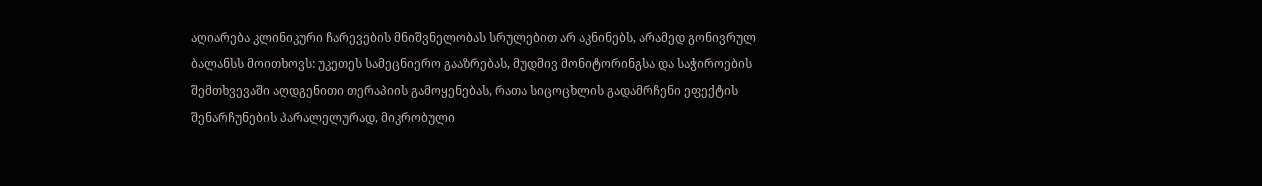აღიარება კლინიკური ჩარევების მნიშვნელობას სრულებით არ აკნინებს, არამედ გონივრულ ბალანსს მოითხოვს: უკეთეს სამეცნიერო გააზრებას, მუდმივ მონიტორინგსა და საჭიროების შემთხვევაში აღდგენითი თერაპიის გამოყენებას, რათა სიცოცხლის გადამრჩენი ეფექტის შენარჩუნების პარალელურად, მიკრობული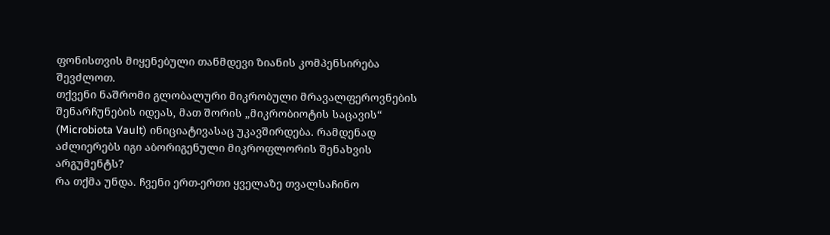ფონისთვის მიყენებული თანმდევი ზიანის კომპენსირება შევძლოთ.
თქვენი ნაშრომი გლობალური მიკრობული მრავალფეროვნების შენარჩუნების იდეას, მათ შორის „მიკრობიოტის საცავის“ (Microbiota Vault) ინიციატივასაც უკავშირდება. რამდენად აძლიერებს იგი აბორიგენული მიკროფლორის შენახვის არგუმენტს?
რა თქმა უნდა. ჩვენი ერთ-ერთი ყველაზე თვალსაჩინო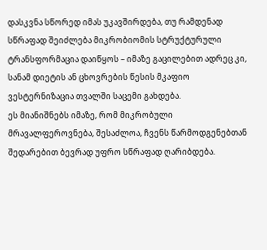დასკვნა სწორედ იმას უკავშირდება, თუ რამდენად სწრაფად შეიძლება მიკრობიომის სტრუქტურული ტრანსფორმაცია დაიწყოს – იმაზე გაცილებით ადრეც კი, სანამ დიეტის ან ცხოვრების წესის მკაფიო ვესტერნიზაცია თვალში საცემი გახდება.
ეს მიანიშნებს იმაზე, რომ მიკრობული მრავალფეროვნება, შესაძლოა, ჩვენს წარმოდგენებთან შედარებით ბევრად უფრო სწრაფად ღარიბდება.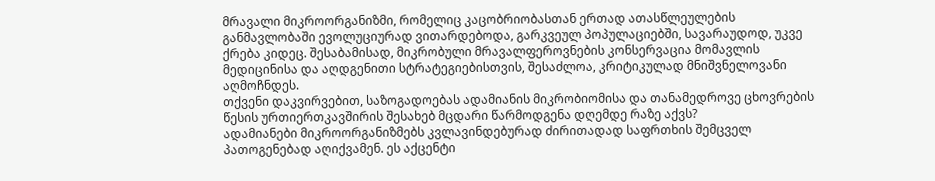მრავალი მიკროორგანიზმი, რომელიც კაცობრიობასთან ერთად ათასწლეულების განმავლობაში ევოლუციურად ვითარდებოდა, გარკვეულ პოპულაციებში, სავარაუდოდ, უკვე ქრება კიდეც. შესაბამისად, მიკრობული მრავალფეროვნების კონსერვაცია მომავლის მედიცინისა და აღდგენითი სტრატეგიებისთვის, შესაძლოა, კრიტიკულად მნიშვნელოვანი აღმოჩნდეს.
თქვენი დაკვირვებით, საზოგადოებას ადამიანის მიკრობიომისა და თანამედროვე ცხოვრების წესის ურთიერთკავშირის შესახებ მცდარი წარმოდგენა დღემდე რაზე აქვს?
ადამიანები მიკროორგანიზმებს კვლავინდებურად ძირითადად საფრთხის შემცველ პათოგენებად აღიქვამენ. ეს აქცენტი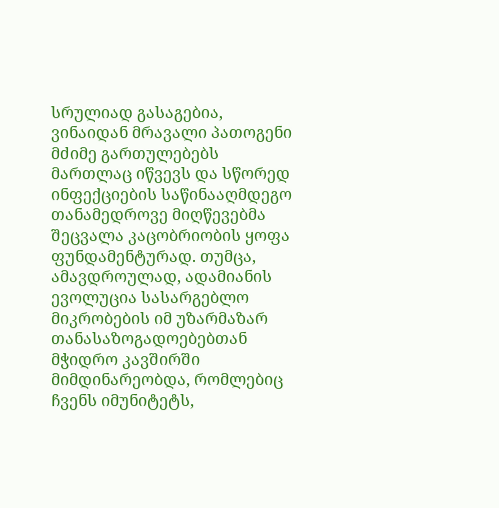სრულიად გასაგებია, ვინაიდან მრავალი პათოგენი მძიმე გართულებებს მართლაც იწვევს და სწორედ ინფექციების საწინააღმდეგო თანამედროვე მიღწევებმა შეცვალა კაცობრიობის ყოფა ფუნდამენტურად. თუმცა, ამავდროულად, ადამიანის ევოლუცია სასარგებლო მიკრობების იმ უზარმაზარ თანასაზოგადოებებთან მჭიდრო კავშირში მიმდინარეობდა, რომლებიც ჩვენს იმუნიტეტს,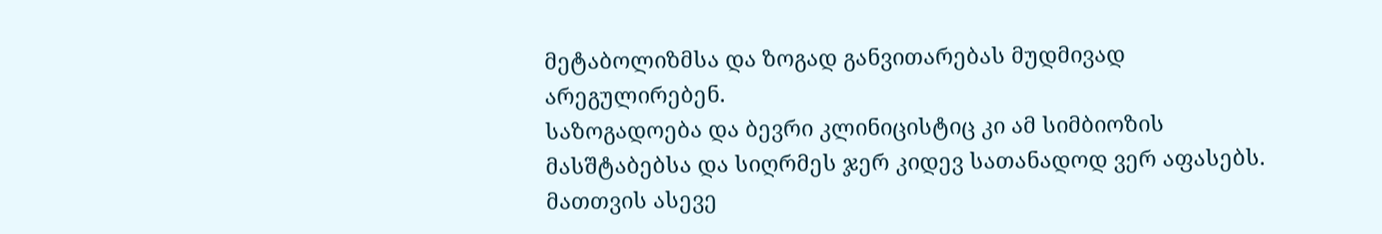მეტაბოლიზმსა და ზოგად განვითარებას მუდმივად არეგულირებენ.
საზოგადოება და ბევრი კლინიცისტიც კი ამ სიმბიოზის მასშტაბებსა და სიღრმეს ჯერ კიდევ სათანადოდ ვერ აფასებს. მათთვის ასევე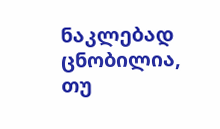ნაკლებად ცნობილია, თუ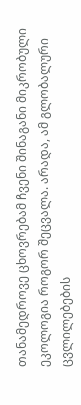თანამედროვე ცხოვრებამ ჩვენი შინაგანი მიკრობული ეკოლოგია როგორ შეცვალა. არადა, ამ გლობალური ცვლილებების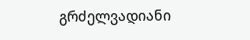გრძელვადიანი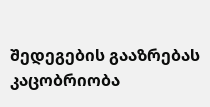შედეგების გააზრებას კაცობრიობა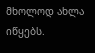მხოლოდ ახლა იწყებს.